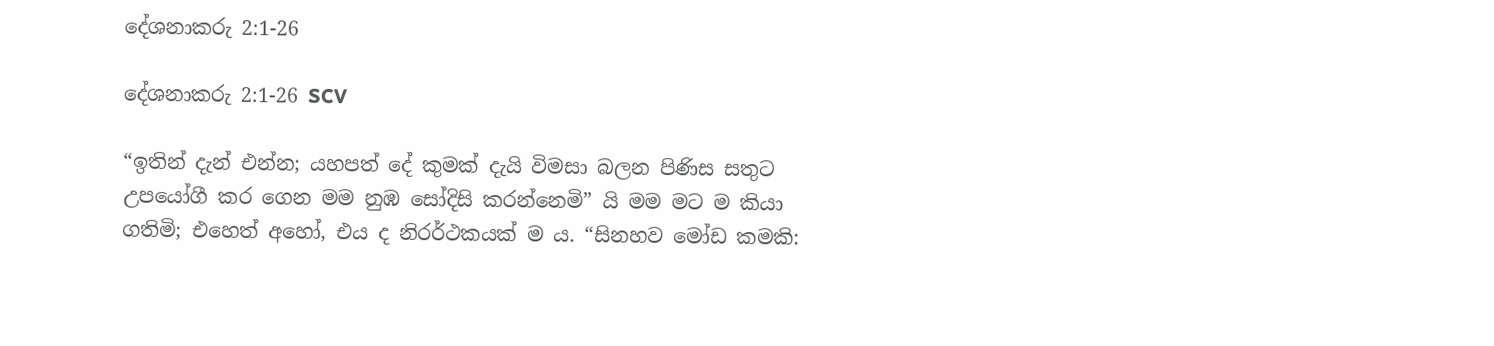දේශනාකරු 2:1-26

දේශනාකරු 2:1-26 SCV

“ඉතින් දැන් එන්න; යහපත් දේ කුමක් දැයි විමසා බලන පිණිස සතුට උපයෝගී කර ගෙන මම නුඹ සෝදිසි කරන්නෙමි” යි මම මට ම කියා ගතිමි; එහෙත් අහෝ, එය ද නිරර්ථකයක් ම ය. “සිනහව මෝඩ කමකි: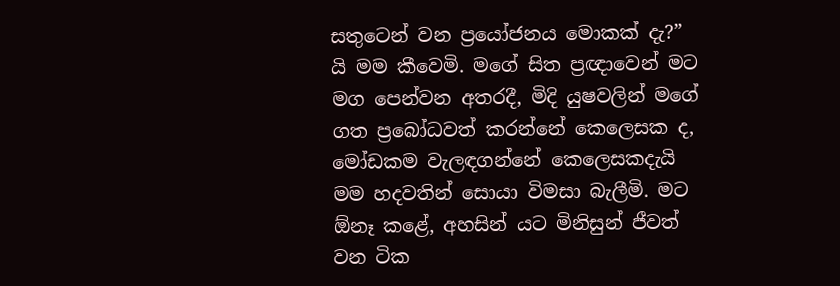සතුටෙන් වන ප්‍රයෝජනය මොකක් දැ?” යි මම කීවෙමි. මගේ සිත ප්‍රඥාවෙන් මට මග පෙන්වන අතරදී, මිදි යුෂවලින් මගේ ගත ප්‍රබෝධවත් කරන්නේ කෙලෙසක ද, මෝඩකම වැලඳගන්නේ කෙලෙසකදැයි මම හදවතින් සොයා විමසා බැලීමි. මට ඕනෑ කළේ, අහසින් යට මිනිසුන් ජීවත් වන ටික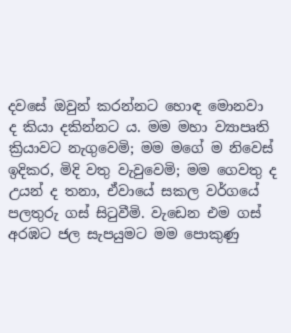දවසේ ඔවුන් කරන්නට හොඳ මොනවා ද කියා දකින්නට ය. මම මහා ව්‍යාපෘති ක්‍රියාවට නැගුවෙමි; මම මගේ ම නිවෙස් ඉදිකර, මිදි වතු වැවුවෙමි; මම ගෙවතු ද උයන් ද තනා, ඒවායේ සකල වර්ගයේ පලතුරු ගස් සිටුවීමි. වැඩෙන එම ගස් අරඹට ජල සැපයුමට මම පොකුණු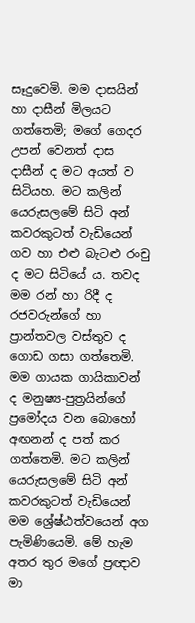සෑදුවෙමි. මම දාසයින් හා දාසීන් මිලයට ගත්තෙමි; මගේ ගෙදර උපන් වෙනත් දාස දාසීන් ද මට අයත් ව සිටියහ. මට කලින් යෙරුසලමේ සිටි අන් කවරකුටත් වැඩියෙන් ගව හා එළු බැටළු රංචු ද මට සිටියේ ය. තවද මම රන් හා රිදී ද රජවරුන්ගේ හා ප්‍රාන්තවල වස්තුව ද ගොඩ ගසා ගත්තෙමි. මම ගායක ගායිකාවන් ද මනුෂ්‍ය-පුත්‍රයින්ගේ ප්‍රමෝදය වන බොහෝ අඟනන් ද පත් කර ගත්තෙමි. මට කලින් යෙරුසලමේ සිටි අන් කවරකුටත් වැඩියෙන් මම ශ්‍රේෂ්ඨත්වයෙන් අග පැමිණියෙමි. මේ හැම අතර තුර මගේ ප්‍රඥාව මා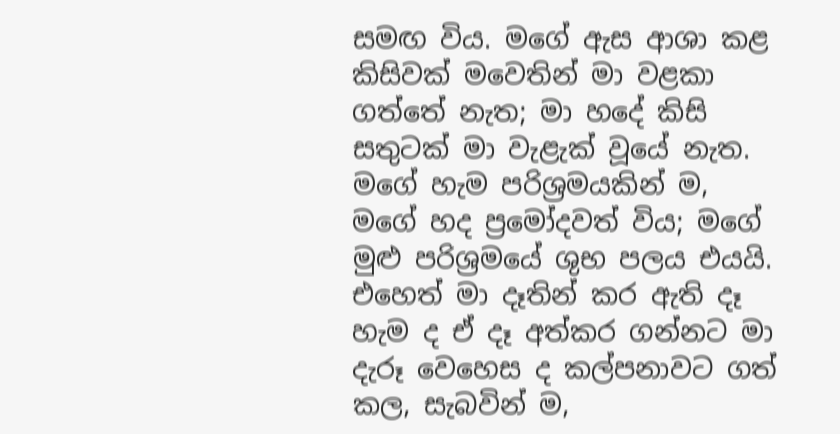සමඟ විය. මගේ ඇස ආශා කළ කිසිවක් මවෙතින් මා වළකා ගත්තේ නැත; මා හදේ කිසි සතුටක් මා වැළැක් වූයේ නැත. මගේ හැම පරිශ්‍රමයකින් ම, මගේ හද ප්‍රමෝදවත් විය; මගේ මුළු පරිශ්‍රමයේ ශුභ පලය එයයි. එහෙත් මා දෑතින් කර ඇති දෑ හැම ද ඒ දෑ අත්කර ගන්නට මා දැරූ වෙහෙස ද කල්පනාවට ගත් කල, සැබවින් ම,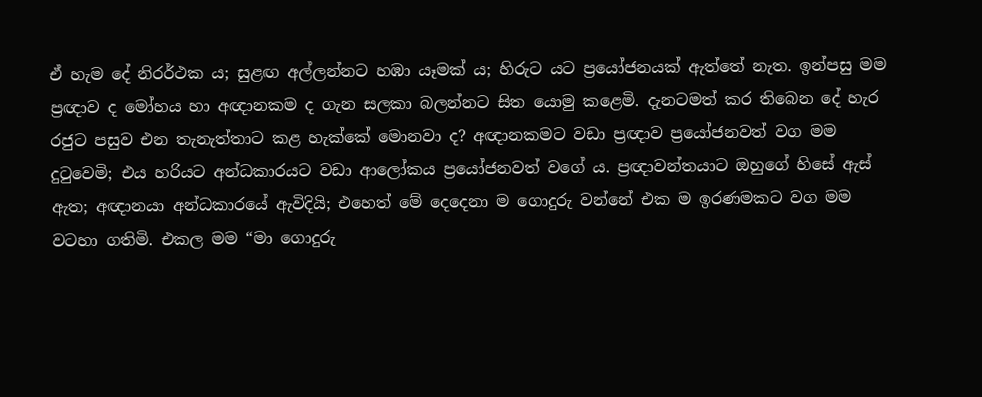ඒ හැම දේ නිරර්ථක ය; සුළඟ අල්ලන්නට හඹා යෑමක් ය; හිරුට යට ප්‍රයෝජනයක් ඇත්තේ නැත. ඉන්පසු මම ප්‍රඥාව ද මෝහය හා අඥානකම ද ගැන සලකා බලන්නට සිත යොමු කළෙමි. දැනටමත් කර තිබෙන දේ හැර රජුට පසුව එන තැනැත්තාට කළ හැක්කේ මොනවා ද? අඥානකමට වඩා ප්‍රඥාව ප්‍රයෝජනවත් වග මම දුටුවෙමි; එය හරියට අන්ධකාරයට වඩා ආලෝකය ප්‍රයෝජනවත් වගේ ය. ප්‍රඥාවන්තයාට ඔහුගේ හිසේ ඇස් ඇත; අඥානයා අන්ධකාරයේ ඇවිදියි; එහෙත් මේ දෙදෙනා ම ගොදුරු වන්නේ එක ම ඉරණමකට වග මම වටහා ගතිමි. එකල මම “මා ගොදුරු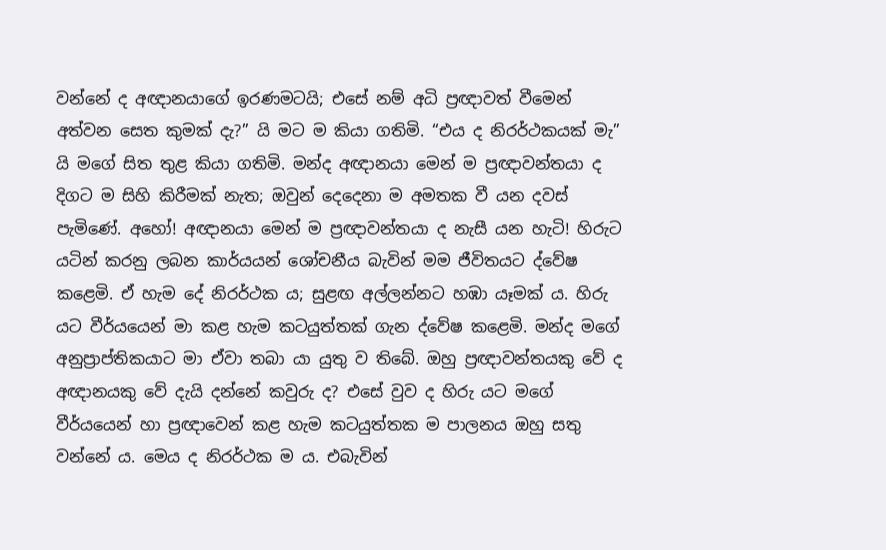වන්නේ ද අඥානයාගේ ඉරණමටයි; එසේ නම් අධි ප්‍රඥාවත් වීමෙන් අත්වන සෙත කුමක් දැ?” යි මට ම කියා ගතිමි. “එය ද නිරර්ථකයක් මැ” යි මගේ සිත තුළ කියා ගතිමි. මන්ද අඥානයා මෙන් ම ප්‍රඥාවන්තයා ද දිගට ම සිහි කිරීමක් නැත; ඔවුන් දෙදෙනා ම අමතක වී යන දවස් පැමිණේ. අහෝ! අඥානයා මෙන් ම ප්‍රඥාවන්තයා ද නැසී යන හැටි! හිරුට යටින් කරනු ලබන කාර්යයන් ශෝචනීය බැවින් මම ජීවිතයට ද්වේෂ කළෙමි. ඒ හැම දේ නිරර්ථක ය; සුළඟ අල්ලන්නට හඹා යෑමක් ය. හිරු යට වීර්යයෙන් මා කළ හැම කටයුත්තක් ගැන ද්වේෂ කළෙමි. මන්ද මගේ අනුප්‍රාප්තිකයාට මා ඒවා තබා යා යුතු ව තිබේ. ඔහු ප්‍රඥාවන්තයකු වේ ද අඥානයකු වේ දැයි දන්නේ කවුරු ද? එසේ වුව ද හිරු යට මගේ වීර්යයෙන් හා ප්‍රඥාවෙන් කළ හැම කටයුත්තක ම පාලනය ඔහු සතු වන්නේ ය. මෙය ද නිරර්ථක ම ය. එබැවින්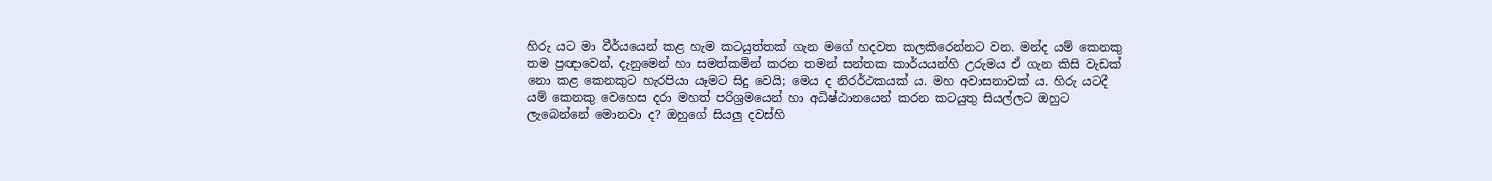හිරු යට මා වීර්යයෙන් කළ හැම කටයුත්තක් ගැන මගේ හදවත කලකිරෙන්නට වන. මන්ද යම් කෙනකු තම ප්‍රඥාවෙන්, දැනුමෙන් හා සමත්කමින් කරන තමන් සන්තක කාර්යයන්හි උරුමය ඒ ගැන කිසි වැඩක් නො කළ කෙනකුට හැරපියා යෑමට සිදු වෙයි; මෙය ද නිරර්ථකයක් ය. මහ අවාසනාවක් ය. හිරු යටදී යම් කෙනකු වෙහෙස දරා මහත් පරිශ්‍රමයෙන් හා අධිෂ්ඨානයෙන් කරන කටයුතු සියල්ලට ඔහුට ලැබෙන්නේ මොනවා ද? ඔහුගේ සියලු දවස්හි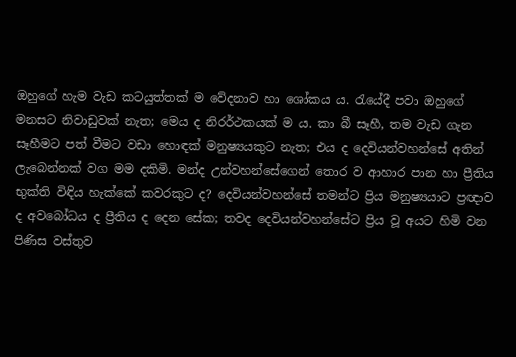ඔහුගේ හැම වැඩ කටයුත්තක් ම වේදනාව හා ශෝකය ය. රැයේදී පවා ඔහුගේ මනසට නිවාඩුවක් නැත; මෙය ද නිරර්ථකයක් ම ය. කා බී සෑහී, තම වැඩ ගැන සෑහීමට පත් වීමට වඩා හොඳක් මනුෂ්‍යයකුට නැත; එය ද දෙවියන්වහන්සේ අතින් ලැබෙන්නක් වග මම දකිමි. මන්ද උන්වහන්සේගෙන් තොර ව ආහාර පාන හා ප්‍රීතිය භුක්ති විඳිය හැක්කේ කවරකුට ද? දෙවියන්වහන්සේ තමන්ට ප්‍රිය මනුෂ්‍යයාට ප්‍රඥාව ද අවබෝධය ද ප්‍රීතිය ද දෙන සේක; තවද දෙවියන්වහන්සේට ප්‍රිය වූ අයට හිමි වන පිණිස වස්තුව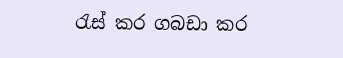රැස් කර ගබඩා කර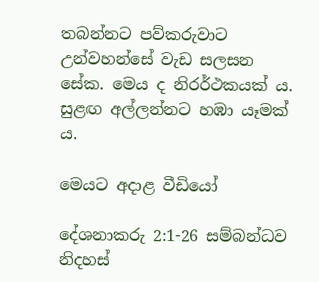තබන්නට පව්කරුවාට උන්වහන්සේ වැඩ සලසන සේක. මෙය ද නිරර්ථකයක් ය. සුළඟ අල්ලන්නට හඹා යෑමක් ය.

මෙයට අදාළ වීඩියෝ

දේශනාකරු 2:1-26 සම්බන්ධව නිදහස්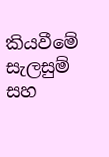කියවීමේ සැලසුම් සහ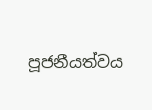පූජනීයත්වය